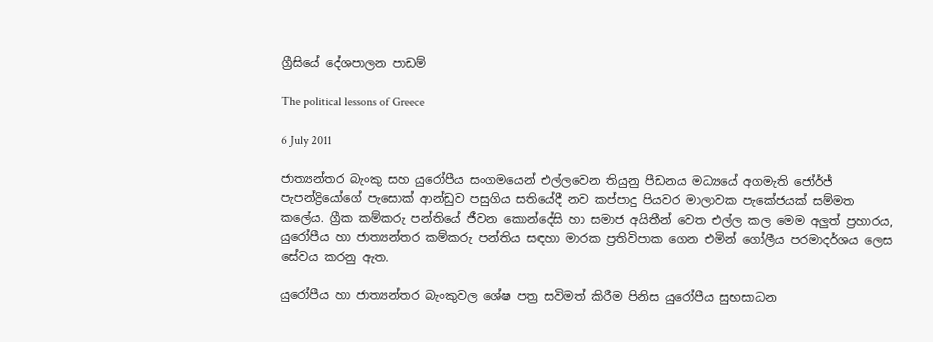ග්‍රීසියේ දේශපාලන පාඩම්

The political lessons of Greece

6 July 2011

ජාත්‍යන්තර බැංකු සහ යුරෝපීය සංගමයෙන් එල්ලවෙන තියුනු පීඩනය මධ්‍යයේ අගමැති ජෝර්ජ් පැපන්ද්‍රියෝගේ පැසොක් ආන්ඩුව පසුගිය සතියේදී නව කප්පාදු පියවර මාලාවක පැකේජයක් සම්මත කලේය. ග්‍රීක කම්කරු පන්තියේ ජීවන කොන්දේසි හා සමාජ අයිතීන් වෙත එල්ල කල මෙම අලුත් ප්‍රහාරය, යුරෝපීය හා ජාත්‍යන්තර කම්කරු පන්තිය සඳහා මාරක ප්‍රතිවිපාක ගෙන එමින් ගෝලීය පරමාදර්ශය ලෙස සේවය කරනු ඇත.

යුරෝපීය හා ජාත්‍යන්තර බැංකුවල ශේෂ පත්‍ර සවිමත් කිරීම පිනිස යුරෝපීය සුභසාධන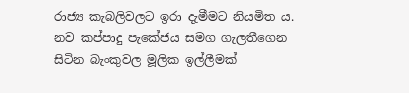රාජ්‍ය කැබලිවලට ඉරා දැමීමට නියමිත ය. නව කප්පාදු පැකේජය සමග ගැලතීගෙන සිටින බැංකුවල මූලික ඉල්ලීමක්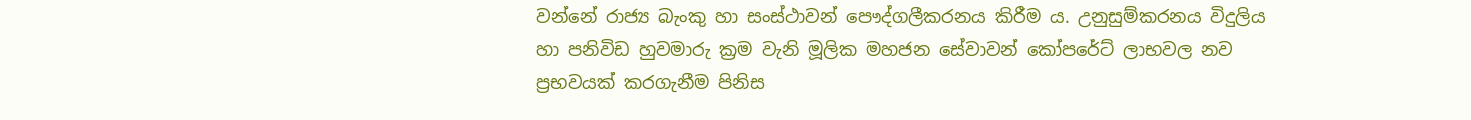වන්නේ රාජ්‍ය බැංකු හා සංස්ථාවන් පෞද්ගලීකරනය කිරීම ය. උනුසුම්කරනය විදුලිය හා පනිවිඩ හුවමාරු ක්‍රම වැනි මූලික මහජන සේවාවන් කෝපරේට් ලාභවල නව ප්‍රභවයක් කරගැනීම පිනිස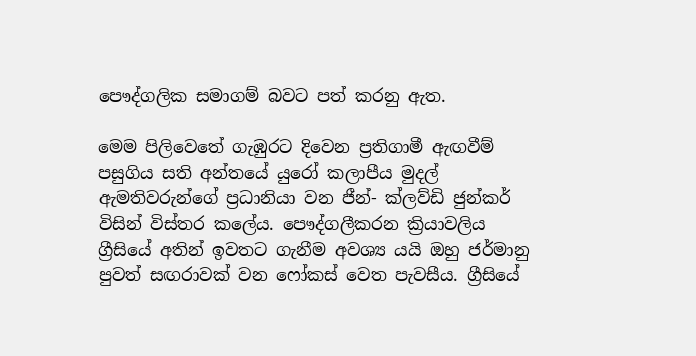පෞද්ගලික සමාගම් බවට පත් කරනු ඇත.

මෙම පිලිවෙතේ ගැඹුරට දිවෙන ප්‍රතිගාමී ඇඟවීම් පසුගිය සති අන්තයේ යුරෝ කලාපීය මුදල් ඇමතිවරුන්ගේ ප්‍රධානියා වන ජීන්- ක්ලව්ඩි ජුන්කර් විසින් විස්තර කලේය. පෞද්ගලීකරන ක්‍රියාවලිය ග්‍රීසියේ අතින් ඉවතට ගැනීම අවශ්‍ය යයි ඔහු ජර්මානු පුවත් සඟරාවක් වන ෆෝකස් වෙත පැවසීය. ග්‍රීසියේ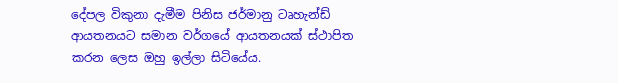දේපල විකුනා දැමීම පිනිස ජර්මානු ටෘහැන්ඩ් ආයතනයට සමාන වර්ගයේ ආයතනයක් ස්ථාපිත කරන ලෙස ඔහු ඉල්ලා සිටියේය.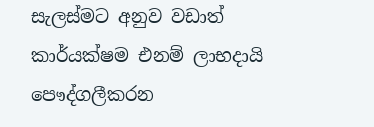සැලස්මට අනුව වඩාත් කාර්යක්ෂම එනම් ලාභදායි පෞද්ගලීකරන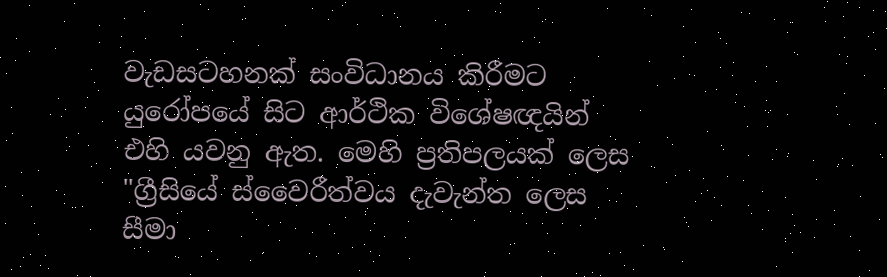වැඩසටහනක් සංවිධානය කිරීමට යුරෝපයේ සිට ආර්ථික විශේෂඥයින් එහි යවනු ඇත. මෙහි ප්‍රතිපලයක් ලෙස "ග්‍රීසියේ ස්වෛරීත්වය දැවැන්ත ලෙස සීමා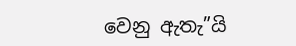වෙනු ඇතැ”යි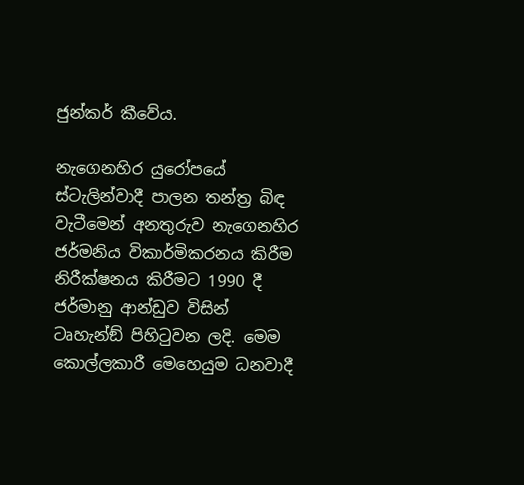ජුන්කර් කීවේය.

නැගෙනහිර යුරෝපයේ ස්ටැලින්වාදී පාලන තන්ත්‍ර බිඳ වැටීමෙන් අනතුරුව නැගෙනහිර ජර්මනිය විකාර්මිකරනය කිරීම නිරීක්ෂනය කිරීමට 1990 දී ජර්මානු ආන්ඩුව විසින් ටෘහැන්ඞ් පිහිටුවන ලදි. මෙම කොල්ලකාරී මෙහෙයුම ධනවාදී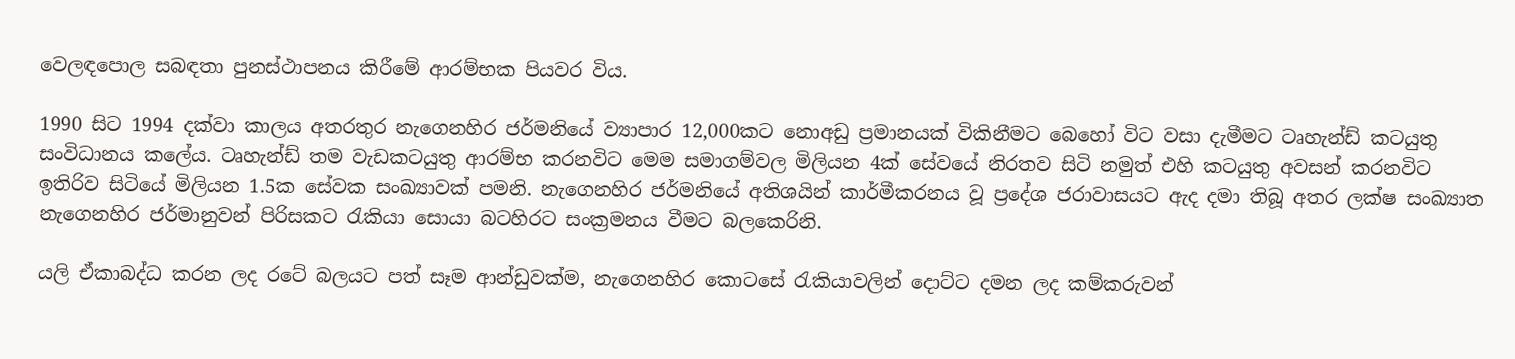වෙලඳපොල සබඳතා පුනස්ථාපනය කිරීමේ ආරම්භක පියවර විය.

1990 සිට 1994 දක්වා කාලය අතරතුර නැගෙනහිර ජර්මනියේ ව්‍යාපාර 12,000කට නොඅඩු ප්‍රමානයක් විකිනීමට බෙහෝ විට වසා දැමීමට ටෘහැන්ඩ් කටයුතු සංවිධානය කලේය. ටෘහැන්ඩ් තම වැඩකටයුතු ආරම්භ කරනවිට මෙම සමාගම්වල මිලියන 4ක් සේවයේ නිරතව සිටි නමුත් එහි කටයුතු අවසන් කරනවිට ඉතිරිව සිටියේ මිලියන 1.5ක සේවක සංඛ්‍යාවක් පමනි. නැගෙනහිර ජර්මනියේ අතිශයින් කාර්මීකරනය වූ ප්‍රදේශ ජරාවාසයට ඇද දමා තිබූ අතර ලක්ෂ සංඛ්‍යාත නැගෙනහිර ජර්මානුවන් පිරිසකට රැකියා සොයා බටහිරට සංක්‍රමනය වීමට බලකෙරිනි.

යලි ඒකාබද්ධ කරන ලද රටේ බලයට පත් සෑම ආන්ඩුවක්ම, නැගෙනහිර කොටසේ රැකියාවලින් දොට්ට දමන ලද කම්කරුවන්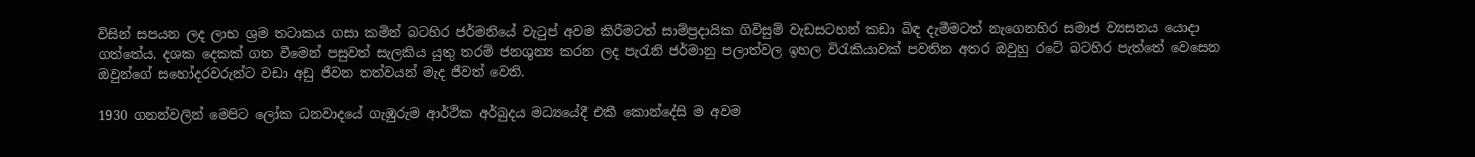විසින් සපයන ලද ලාභ ශ්‍රම තටාකය ගසා කමින් බටහිර ජර්මනියේ වැටුප් අවම කිරීමටත් සාම්ප්‍රදායික ගිවිසුම් වැඩසටහන් කඩා බිඳ දැමීමටත් නැගෙනහිර සමාජ ව්‍යසනය යොදා ගත්තේය. දශක දෙකක් ගත වීමෙන් පසුවත් සැලකිය යුතු තරම් ජනශුන්‍ය කරන ලද පැරැනි ජර්මානු පලාත්වල ඉහල විරැකියාවක් පවතින අතර ඔවුහු රටේ බටහිර පැත්තේ වෙසෙන ඔවුන්ගේ සහෝදරවරුන්ට වඩා අඩු ජීවන තත්වයන් මැද ජීවත් වෙති.

1930 ගනන්වලින් මෙපිට ලෝක ධනවාදයේ ගැඹුරුම ආර්ථික අර්බුදය මධ්‍යයේදී එකී කොන්දේසි ම අවම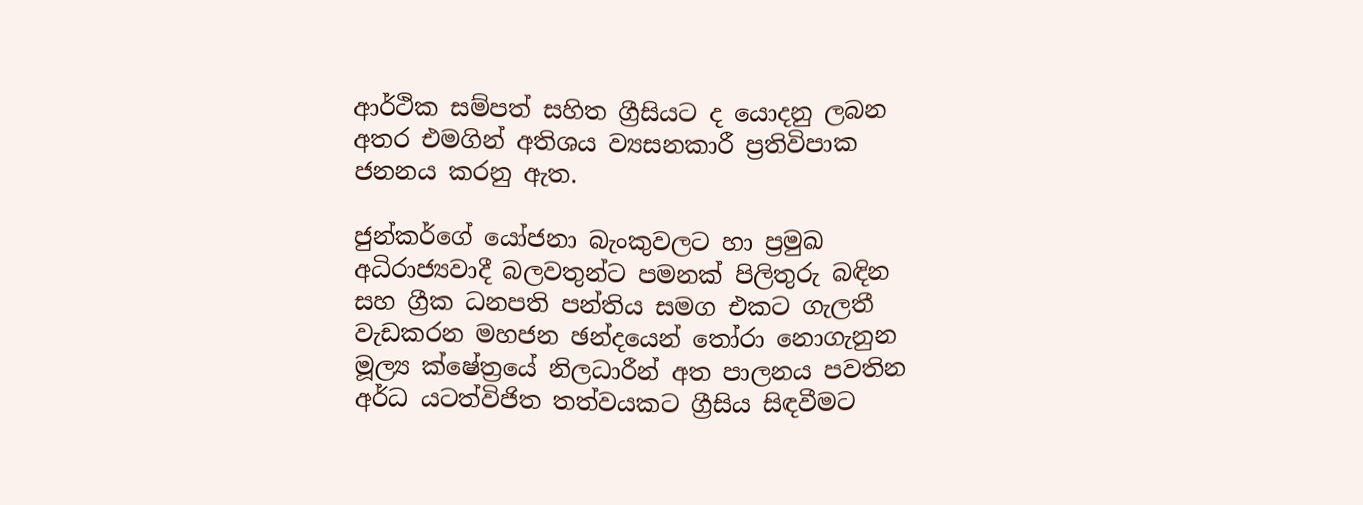ආර්ථික සම්පත් සහිත ග්‍රීසියට ද යොදනු ලබන අතර එමගින් අතිශය ව්‍යසනකාරී ප්‍රතිවිපාක ජනනය කරනු ඇත.

ජුන්කර්ගේ යෝජනා බැංකුවලට හා ප්‍රමුඛ අධිරාජ්‍යවාදී බලවතුන්ට පමනක් පිලිතුරු බඳින සහ ග්‍රීක ධනපති පන්තිය සමග එකට ගැලතී වැඩකරන මහජන ඡන්දයෙන් තෝරා නොගැනුන මූල්‍ය ක්ෂේත්‍රයේ නිලධාරීන් අත පාලනය පවතින අර්ධ යටත්විජිත තත්වයකට ග්‍රීසිය සිඳවීමට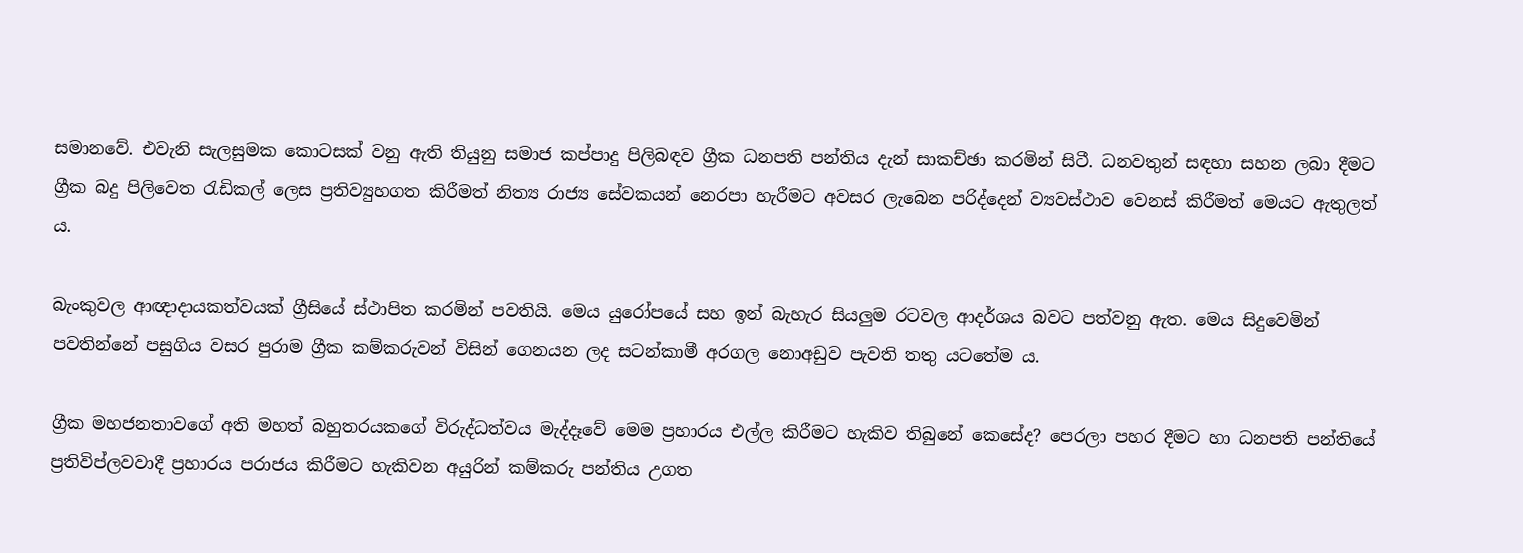සමානවේ. එවැනි සැලසුමක කොටසක් වනු ඇති තියුනු සමාජ කප්පාදු පිලිබඳව ග්‍රීක ධනපති පන්තිය දැන් සාකච්ඡා කරමින් සිටී. ධනවතුන් සඳහා සහන ලබා දීමට ග්‍රීක බදු පිලිවෙත රැඩිකල් ලෙස ප්‍රතිව්‍යුහගත කිරීමත් නිත්‍ය රාජ්‍ය සේවකයන් නෙරපා හැරීමට අවසර ලැබෙන පරිද්දෙන් ව්‍යවස්ථාව වෙනස් කිරීමත් මෙයට ඇතුලත් ය.

බැංකුවල ආඥාදායකත්වයක් ග්‍රීසියේ ස්ථාපිත කරමින් පවතියි. මෙය යුරෝපයේ සහ ඉන් බැහැර සියලුම රටවල ආදර්ශය බවට පත්වනු ඇත. මෙය සිදුවෙමින් පවතින්නේ පසුගිය වසර පුරාම ග්‍රීක කම්කරුවන් විසින් ගෙනයන ලද සටන්කාමී අරගල නොඅඩුව පැවති තතු යටතේම ය.

ග්‍රීක මහජනතාවගේ අති මහත් බහුතරයකගේ විරුද්ධත්වය මැද්දෑවේ මෙම ප්‍රහාරය එල්ල කිරීමට හැකිව තිබුනේ කෙසේද? පෙරලා පහර දීමට හා ධනපති පන්තියේ ප්‍රතිවිප්ලවවාදී ප්‍රහාරය පරාජය කිරීමට හැකිවන අයුරින් කම්කරු පන්තිය උගත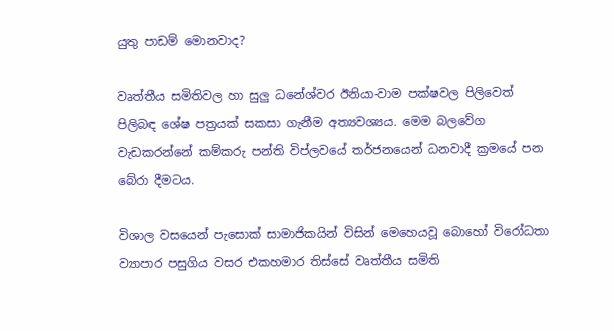යුතු පාඩම් මොනවාද?

වෘත්තීය සමිතිවල හා සුලු ධනේශ්වර ඊනියා-වාම පක්ෂවල පිලිවෙත් පිලිබඳ ශේෂ පත්‍රයක් සකසා ගැනීම අත්‍යවශ්‍යය. මෙම බලවේග වැඩකරන්නේ කම්කරු පන්ති විප්ලවයේ තර්ජනයෙන් ධනවාදී ක්‍රමයේ පන බේරා දීමටය.

විශාල වසයෙන් පැසොක් සාමාජිකයින් විසින් මෙහෙයවූ බොහෝ විරෝධතා ව්‍යාපාර පසුගිය වසර එකහමාර තිස්සේ වෘත්තීය සමිති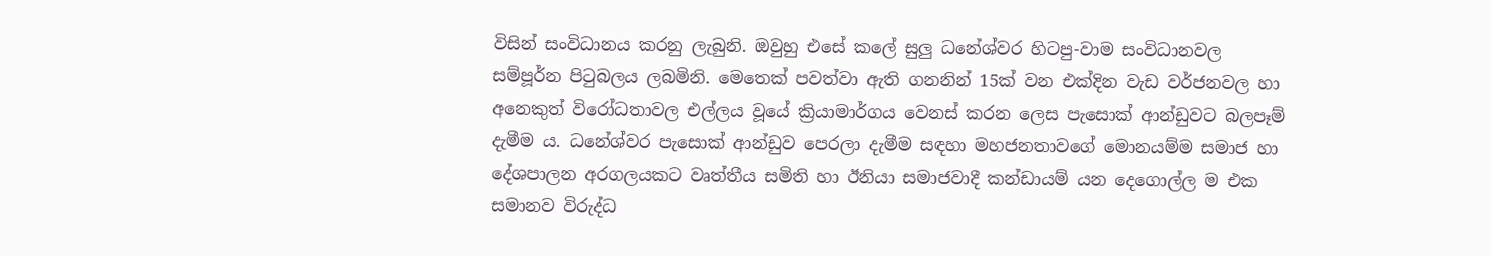විසින් සංවිධානය කරනු ලැබුනි. ඔවුහු එසේ කලේ සුලු ධනේශ්වර හිටපු-වාම සංවිධානවල සම්පූර්න පිටුබලය ලබමිනි. මෙතෙක් පවත්වා ඇති ගනනින් 15ක් වන එක්දින වැඩ වර්ජනවල හා අනෙකුත් විරෝධතාවල එල්ලය වූයේ ක්‍රියාමාර්ගය වෙනස් කරන ලෙස පැසොක් ආන්ඩුවට බලපෑම් දැමීම ය. ධනේශ්වර පැසොක් ආන්ඩුව පෙරලා දැමීම සඳහා මහජනතාවගේ මොනයම්ම සමාජ හා දේශපාලන අරගලයකට වෘත්තීය සමිති හා ඊනියා සමාජවාදී කන්ඩායම් යන දෙගොල්ල ම එක සමානව විරුද්ධ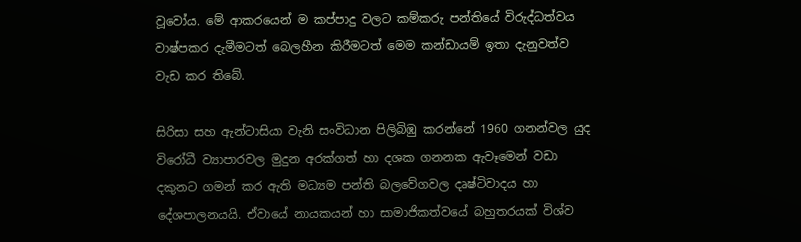වූවෝය. මේ ආකරයෙන් ම කප්පාදු වලට කම්කරු පන්තියේ විරුද්ධත්වය වාෂ්පකර දැමීමටත් බෙලහීන කිරීමටත් මෙම කන්ඩායම් ඉතා දැනුවත්ව වැඩ කර තිබේ.

සිරිසා සහ ඇන්ටාසියා වැනි සංවිධාන පිලිබිඹු කරන්නේ 1960 ගනන්වල යුද විරෝධී ව්‍යාපාරවල මුදුන අරක්ගත් හා දශක ගනනක ඇවෑමෙන් වඩා දකුනට ගමන් කර ඇති මධ්‍යම පන්ති බලවේගවල දෘෂ්ටිවාදය හා දේශපාලනයයි. ඒවායේ නායකයන් හා සාමාජිකත්වයේ බහුතරයක් විශ්ව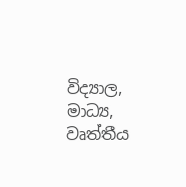විද්‍යාල, මාධ්‍ය, වෘත්තීය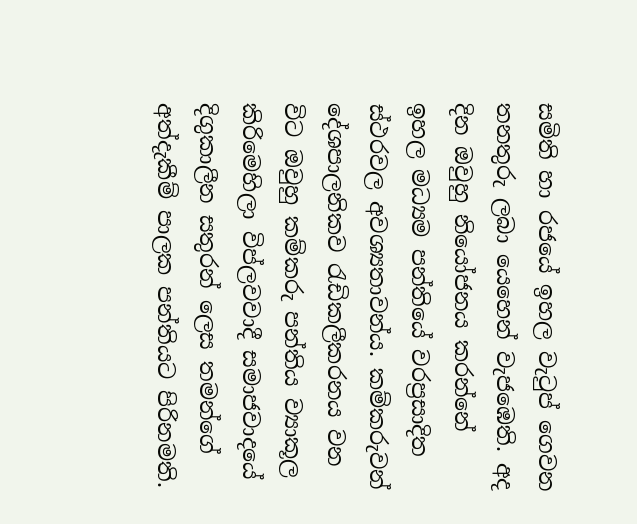සමිති හා රජයේ ඉහල වැටුප් ගෙවන තනතුරු ලබා යෙහෙන් වැජඹෙති. අද දින ඔවුහු නියෝජනය කරන්නේ ඉහල මධ්‍යම පන්තියේ වරප්‍රසාදිත ස්ථරවල අවශ්‍යතාවන්ය. කම්කරුවන් දේශපාලනිකව රැඩිකලීකරනය වන විට ඔවුහු කම්කරු පන්තිය ව්‍යාකූල කිරිමෙහිලා විප්ලවවාදී සමාජවාදයේ දිගුකාලීන සතුරන් ලෙස තමන්ගේ අත්දැකීම් පාලක පන්තියට පිරිනමති.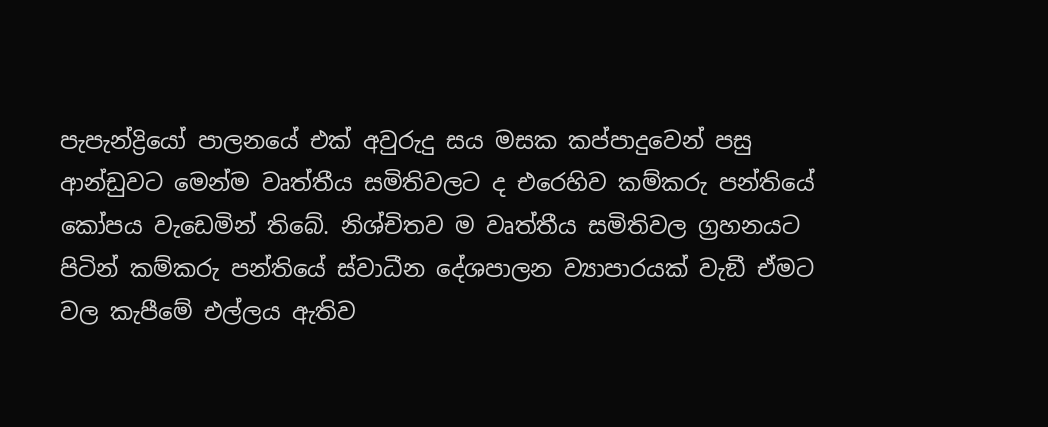පැපැන්ද්‍රියෝ පාලනයේ එක් අවුරුදු සය මසක කප්පාදුවෙන් පසු ආන්ඩුවට මෙන්ම වෘත්තීය සමිතිවලට ද එරෙහිව කම්කරු පන්තියේ කෝපය වැඩෙමින් තිබේ. නිශ්චිතව ම වෘත්තීය සමිතිවල ග්‍රහනයට පිටින් කම්කරු පන්තියේ ස්වාධීන දේශපාලන ව්‍යාපාරයක් වැඞී ඒමට වල කැපීමේ එල්ලය ඇතිව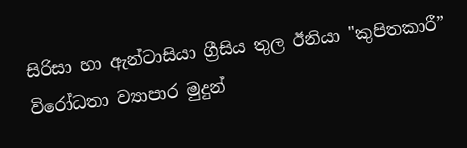සිරිසා හා ඇන්ටාසියා ග්‍රීසිය තුල ඊනියා "කුපිතකාරී” විරෝධතා ව්‍යාපාර මුදුන්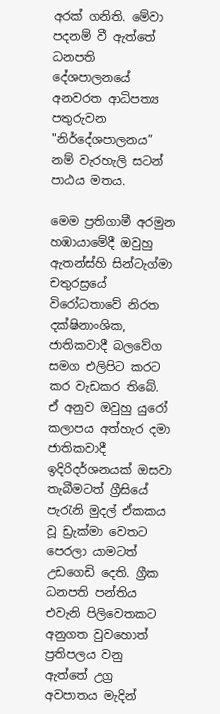අරක් ගනිති. මේවා පදනම් වී ඇත්තේ ධනපති දේශපාලනයේ අනවරත ආධිපත්‍ය පතුරුවන "නිර්දේශපාලනය” නම් වැරහැලි සටන් පාඨය මතය.

මෙම ප්‍රතිගාමී අරමුන හඹායාමේදී ඔවුහු ඇතන්ස්හි සින්ටැග්මා චතුරස්‍රයේ විරෝධතාවේ නිරත දක්ෂිනාංශික, ජාතිකවාදී බලවේග සමග එලිපිට කරට කර වැඩකර තිබේ. ඒ අනුව ඔවුහු යුරෝ කලාපය අත්හැර දමා ජාතිකවාදී ඉදිරිදර්ශනයක් ඔසවා තැබීමටත් ග්‍රීසියේ පැරැනි මුදල් ඒකකය වූ ඩ්‍රැක්මා වෙතට පෙරලා යාමටත් උඩගෙඩි දෙති. ග්‍රීක ධනපති පන්තිය එවැනි පිලිවෙතකට අනුගත වුවහොත් ප්‍රතිපලය වනු ඇත්තේ උග්‍ර අවපාතය මැදින්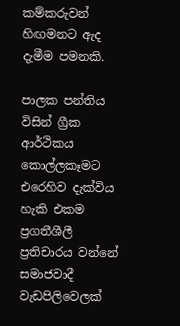කම්කරුවන් හිඟමනට ඇද දැමීම පමනකි.

පාලක පන්තිය විසින් ග්‍රීක ආර්ථිකය කොල්ලකෑමට එරෙහිව දැක්විය හැකි එකම ප්‍රගතීශීලී ප්‍රතිචාරය වන්නේ සමාජවාදී වැඩපිලිවෙලක්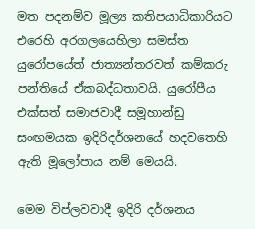මත පදනම්ව මූල්‍ය කතිපයාධිකාරියට එරෙහි අරගලයෙහිලා සමස්ත යුරෝපයේත් ජාත්‍යන්තරවත් කම්කරු පන්තියේ ඒකබද්ධතාවයි. යුරෝපීය එක්සත් සමාජවාදී සමූහාන්ඩු සංඟමයක ඉදිරිදර්ශනයේ හදවතෙහි ඇති මූලෝපාය නම් මෙයයි.

මෙම විප්ලවවාදී ඉදිරි දර්ශනය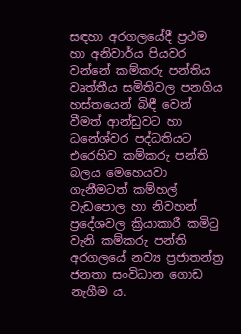සඳහා අරගලයේදී ප්‍රථම හා අනිවාර්ය පියවර වන්නේ කම්කරු පන්තිය වෘත්තීය සමිතිවල පනගිය හස්තයෙන් බිඳී වෙන් වීමත් ආන්ඩුවට හා ධනේශ්වර පද්ධතියට එරෙහිව කම්කරු පන්ති බලය මෙහෙයවා ගැනීමටත් කම්හල් වැඩපොල හා නිවහන් ප්‍රදේශවල ක්‍රියාකාරී කමිටු වැනි කම්කරු පන්ති අරගලයේ නව්‍ය ප්‍රජාතන්ත්‍ර ජනතා සංවිධාන ගොඩ නැගීම ය.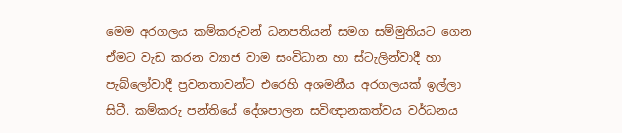මෙම අරගලය කම්කරුවන් ධනපතියන් සමග සම්මුතියට ගෙන ඒමට වැඩ කරන ව්‍යාජ වාම සංවිධාන හා ස්ටැලින්වාදී හා පැබ්ලෝවාදී ප්‍රවනතාවන්ට එරෙහි අශමනීය අරගලයක් ඉල්ලා සිටී. කම්කරු පන්තියේ දේශපාලන සවිඥානකත්වය වර්ධනය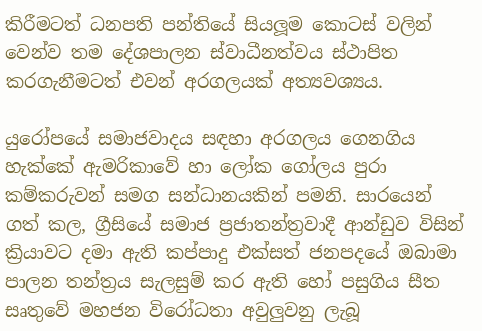කිරීමටත් ධනපති පන්තියේ සියලූම කොටස් වලින් වෙන්ව තම දේශපාලන ස්වාධීනත්වය ස්ථාපිත කරගැනීමටත් එවන් අරගලයක් අත්‍යවශ්‍යය.

යුරෝපයේ සමාජවාදය සඳහා අරගලය ගෙනගිය හැක්කේ ඇමරිකාවේ හා ලෝක ගෝලය පුරා කම්කරුවන් සමග සන්ධානයකින් පමනි. සාරයෙන් ගත් කල, ග්‍රීසියේ සමාජ ප්‍රජාතන්ත්‍රවාදී ආන්ඩුව විසින් ක්‍රියාවට දමා ඇති කප්පාදු එක්සත් ජනපදයේ ඔබාමා පාලන තන්ත්‍රය සැලසුම් කර ඇති හෝ පසුගිය සීත සෘතුවේ මහජන විරෝධතා අවුලුවනු ලැබූ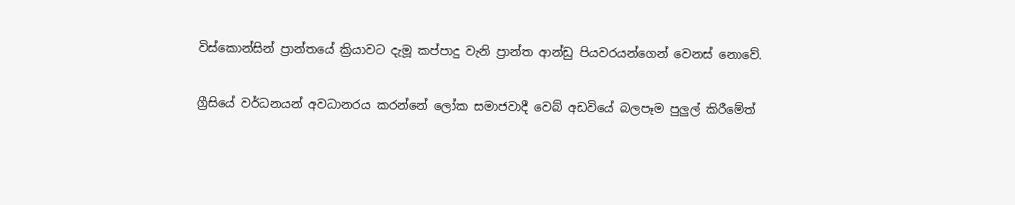විස්කොන්සින් ප්‍රාන්තයේ ක්‍රියාවට දැමූ කප්පාදු වැනි ප්‍රාන්ත ආන්ඩු පියවරයන්ගෙන් වෙනස් නොවේ.

ග්‍රීසියේ වර්ධනයන් අවධානරය කරන්නේ ලෝක සමාජවාදී වෙබ් අඩවියේ බලපෑම පුලුල් කිරීමේත්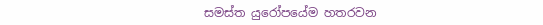සමස්ත යුරෝපයේම හතරවන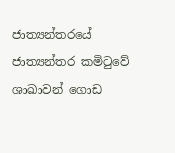ජාත්‍යන්තරයේ ජාත්‍යන්තර කමිටුවේ ශාඛාවන් ගොඩ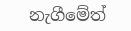නැගීමේත්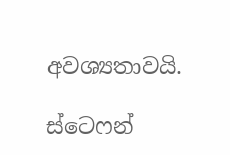අවශ්‍යතාවයි.

ස්ටෙෆන්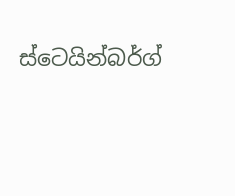ස්ටෙයින්බර්ග්